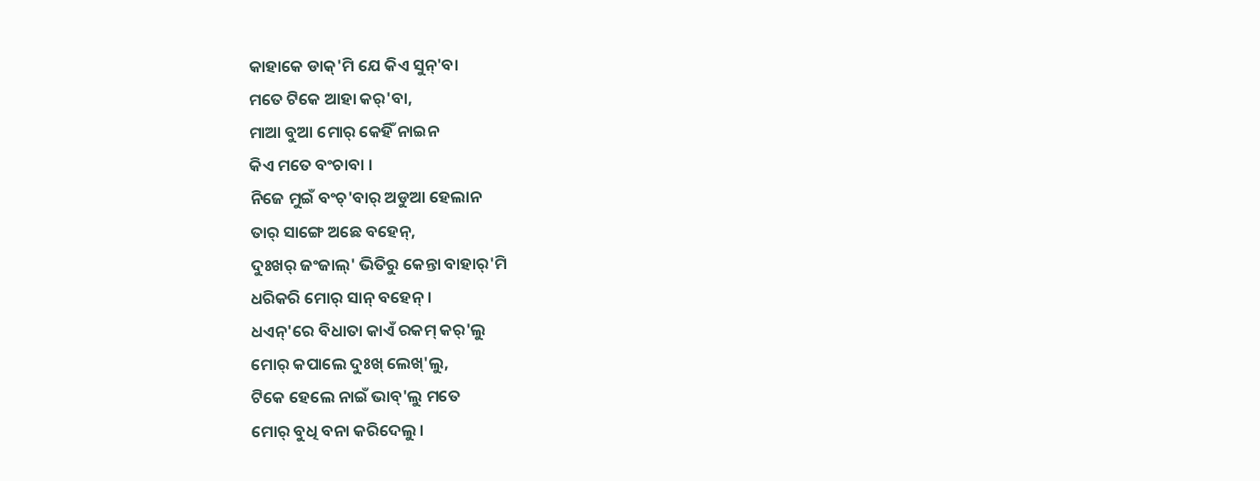କାହାକେ ଡାକ୍'ମି ଯେ କିଏ ସୁନ୍'ବା
ମତେ ଟିକେ ଆହା କର୍'ବା,
ମାଆ ବୁଆ ମୋର୍ କେହିଁ ନାଇନ
କିଏ ମତେ ବଂଚାବା ।
ନିଜେ ମୁଇଁ ବଂଚ୍'ବାର୍ ଅଡୁଆ ହେଲାନ
ତାର୍ ସାଙ୍ଗେ ଅଛେ ବହେନ୍,
ଦୁଃଖର୍ ଜଂଜାଲ୍' ଭିତିରୁ କେନ୍ତା ବାହାର୍'ମି
ଧରିକରି ମୋର୍ ସାନ୍ ବହେନ୍ ।
ଧଏନ୍'ରେ ବିଧାତା କାଏଁ ରକମ୍ କର୍'ଲୁ
ମୋର୍ କପାଲେ ଦୁଃଖ୍ ଲେଖ୍'ଲୁ,
ଟିକେ ହେଲେ ନାଇଁ ଭାବ୍'ଲୁ ମତେ
ମୋର୍ ବୁଧି ବନା କରିଦେଲୁ ।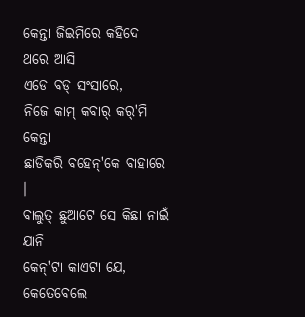କେନ୍ତା ଜିଇମିରେ କହିଦେ ଥରେ ଆସି
ଏଡେ ବଡ୍ ସଂସାରେ,
ନିଜେ କାମ୍ କବାର୍ କର୍'ମି କେନ୍ତା
ଛାଡିକରି ବହେନ୍'କେ ବାହାରେ ।
ବାଲୁତ୍ ଛୁଆଟେ ସେ କିଛା ନାଇଁ ଯାନି
କେନ୍'ଟା କାଏଟା ଯେ,
କେତେବେଲେ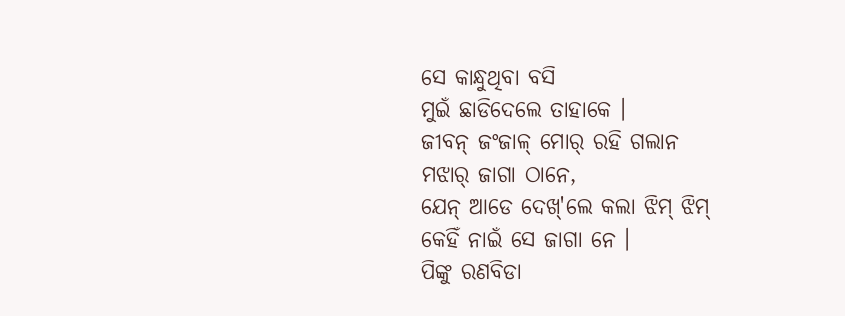ସେ କାନ୍ଧୁଥିବା ବସି
ମୁଇଁ ଛାଡିଦେଲେ ତାହାକେ ।
ଜୀବନ୍ ଜଂଜାଳ୍ ମୋର୍ ରହି ଗଲାନ
ମଝାର୍ ଜାଗା ଠାନେ,
ଯେନ୍ ଆଡେ ଦେଖ୍'ଲେ କଲା ଝିମ୍ ଝିମ୍
କେହିଁ ନାଇଁ ସେ ଜାଗା ନେ ।
ପିଙ୍କୁ ରଣବିଡା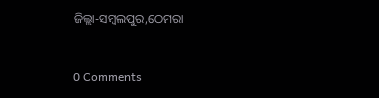ଜିଲ୍ଲା-ସମ୍ବଲପୁର,ଠେମରା


0 Comments